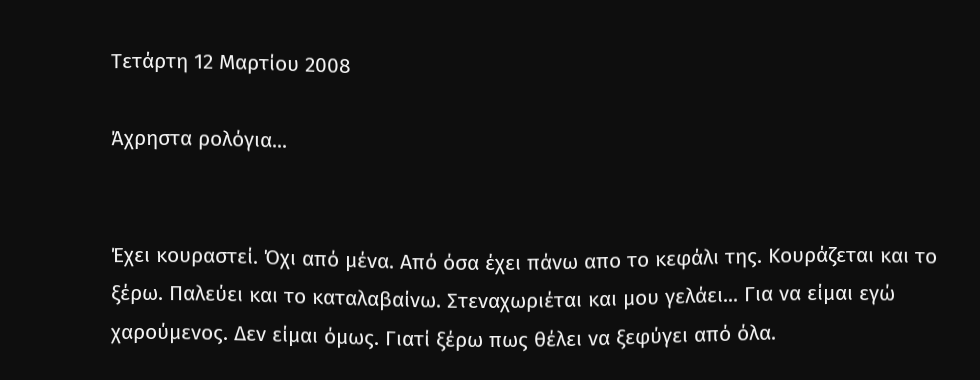Τετάρτη 12 Μαρτίου 2008

Άχρηστα ρολόγια...


Έχει κουραστεί. Όχι από μένα. Από όσα έχει πάνω απο το κεφάλι της. Κουράζεται και το ξέρω. Παλεύει και το καταλαβαίνω. Στεναχωριέται και μου γελάει... Για να είμαι εγώ χαρούμενος. Δεν είμαι όμως. Γιατί ξέρω πως θέλει να ξεφύγει από όλα.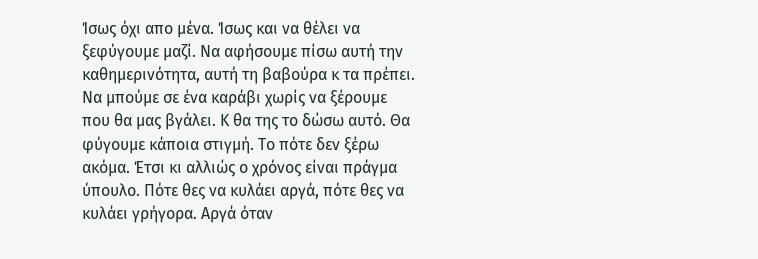Ίσως όχι απο μένα. Ίσως και να θέλει να ξεφύγουμε μαζί. Να αφήσουμε πίσω αυτή την καθημερινότητα, αυτή τη βαβούρα κ τα πρέπει. Να μπούμε σε ένα καράβι χωρίς να ξέρουμε που θα μας βγάλει. Κ θα της το δώσω αυτό. Θα φύγουμε κάποια στιγμή. Το πότε δεν ξέρω ακόμα. Έτσι κι αλλιώς ο χρόνος είναι πράγμα ύπουλο. Πότε θες να κυλάει αργά, πότε θες να κυλάει γρήγορα. Αργά όταν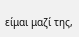είμαι μαζί της,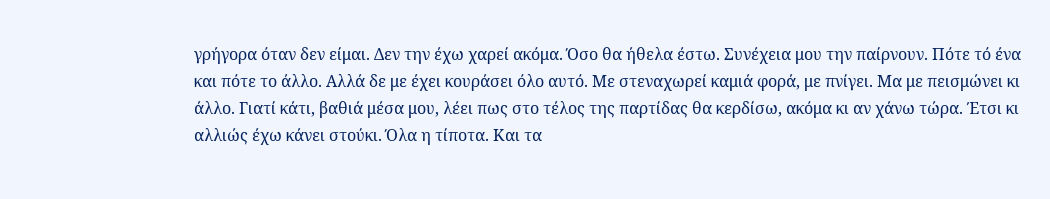γρήγορα όταν δεν είμαι. Δεν την έχω χαρεί ακόμα. Όσο θα ήθελα έστω. Συνέχεια μου την παίρνουν. Πότε τό ένα και πότε το άλλο. Αλλά δε με έχει κουράσει όλο αυτό. Με στεναχωρεί καμιά φορά, με πνίγει. Μα με πεισμώνει κι άλλο. Γιατί κάτι, βαθιά μέσα μου, λέει πως στο τέλος της παρτίδας θα κερδίσω, ακόμα κι αν χάνω τώρα. Έτσι κι αλλιώς έχω κάνει στούκι. Όλα η τίποτα. Και τα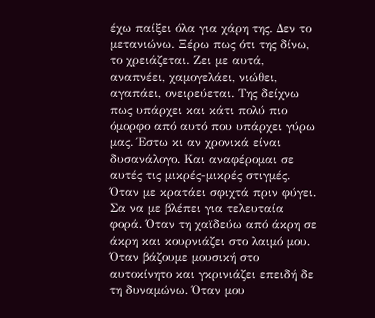έχω παίξει όλα για χάρη της. Δεν το μετανιώνω. Ξέρω πως ότι της δίνω, το χρειάζεται. Ζει με αυτά, αναπνέει, χαμογελάει, νιώθει, αγαπάει, ονειρεύεται. Της δείχνω πως υπάρχει και κάτι πολύ πιο όμορφο από αυτό που υπάρχει γύρω μας. Έστω κι αν χρονικά είναι δυσανάλογο. Και αναφέρομαι σε αυτές τις μικρές-μικρές στιγμές. Όταν με κρατάει σφιχτά πριν φύγει. Σα να με βλέπει για τελευταία φορά. Όταν τη χαϊδεύω από άκρη σε άκρη και κουρνιάζει στο λαιμό μου. Όταν βάζουμε μουσική στο αυτοκίνητο και γκρινιάζει επειδή δε τη δυναμώνω. Όταν μου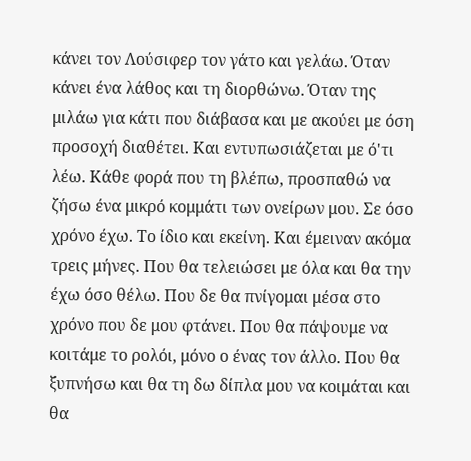κάνει τον Λούσιφερ τον γάτο και γελάω. Όταν κάνει ένα λάθος και τη διορθώνω. Όταν της μιλάω για κάτι που διάβασα και με ακούει με όση προσοχή διαθέτει. Και εντυπωσιάζεται με ό'τι λέω. Κάθε φορά που τη βλέπω, προσπαθώ να ζήσω ένα μικρό κομμάτι των ονείρων μου. Σε όσο χρόνο έχω. Το ίδιο και εκείνη. Και έμειναν ακόμα τρεις μήνες. Που θα τελειώσει με όλα και θα την έχω όσο θέλω. Που δε θα πνίγομαι μέσα στο χρόνο που δε μου φτάνει. Που θα πάψουμε να κοιτάμε το ρολόι, μόνο ο ένας τον άλλο. Που θα ξυπνήσω και θα τη δω δίπλα μου να κοιμάται και θα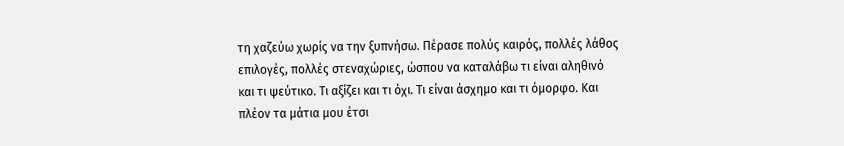τη χαζεύω χωρίς να την ξυπνήσω. Πέρασε πολύς καιρός, πολλές λάθος επιλογές, πολλές στεναχώριες, ώσπου να καταλάβω τι είναι αληθινό και τι ψεύτικο. Τι αξίζει και τι όχι. Τι είναι άσχημο και τι όμορφο. Και πλέον τα μάτια μου έτσι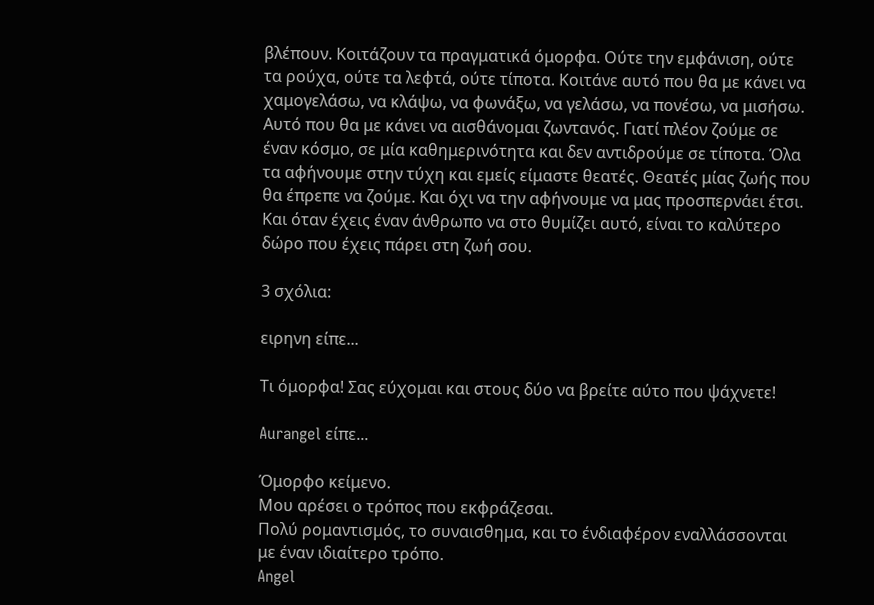βλέπουν. Κοιτάζουν τα πραγματικά όμορφα. Ούτε την εμφάνιση, ούτε τα ρούχα, ούτε τα λεφτά, ούτε τίποτα. Κοιτάνε αυτό που θα με κάνει να χαμογελάσω, να κλάψω, να φωνάξω, να γελάσω, να πονέσω, να μισήσω. Αυτό που θα με κάνει να αισθάνομαι ζωντανός. Γιατί πλέον ζούμε σε έναν κόσμο, σε μία καθημερινότητα και δεν αντιδρούμε σε τίποτα. Όλα τα αφήνουμε στην τύχη και εμείς είμαστε θεατές. Θεατές μίας ζωής που θα έπρεπε να ζούμε. Και όχι να την αφήνουμε να μας προσπερνάει έτσι. Και όταν έχεις έναν άνθρωπο να στο θυμίζει αυτό, είναι το καλύτερο δώρο που έχεις πάρει στη ζωή σου.

3 σχόλια:

ειρηνη είπε...

Τι όμορφα! Σας εύχομαι και στους δύο να βρείτε αύτο που ψάχνετε!

Aurangel είπε...

Όμορφο κείμενο.
Μου αρέσει ο τρόπος που εκφράζεσαι.
Πολύ ρομαντισμός, το συναισθημα, και το ένδιαφέρον εναλλάσσονται με έναν ιδιαίτερο τρόπο.
Angel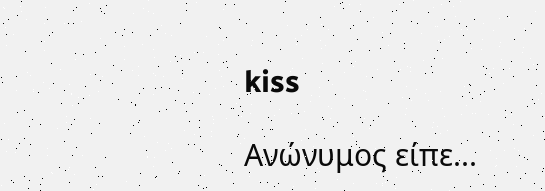kiss

Ανώνυμος είπε...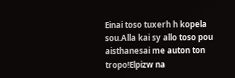Einai toso tuxerh h kopela sou.Alla kai sy allo toso pou aisthanesai me auton ton tropo!Elpizw na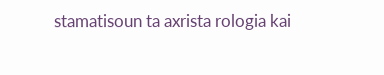stamatisoun ta axrista rologia kai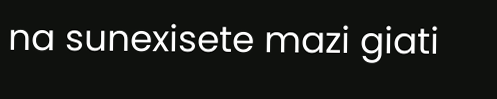na sunexisete mazi giati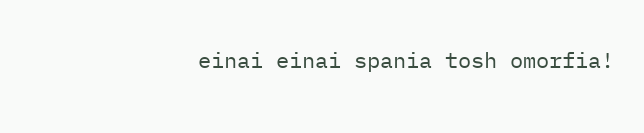einai einai spania tosh omorfia!